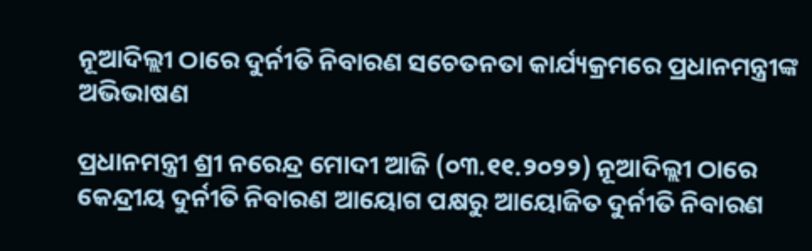ନୂଆଦିଲ୍ଲୀ ଠାରେ ଦୁର୍ନୀତି ନିବାରଣ ସଚେତନତା କାର୍ଯ୍ୟକ୍ରମରେ ପ୍ରଧାନମନ୍ତ୍ରୀଙ୍କ ଅଭିଭାଷଣ

ପ୍ରଧାନମନ୍ତ୍ରୀ ଶ୍ରୀ ନରେନ୍ଦ୍ର ମୋଦୀ ଆଜି (୦୩.୧୧.୨୦୨୨) ନୂଆଦିଲ୍ଲୀ ଠାରେ କେନ୍ଦ୍ରୀୟ ଦୁର୍ନୀତି ନିବାରଣ ଆୟୋଗ ପକ୍ଷରୁ ଆୟୋଜିତ ଦୁର୍ନୀତି ନିବାରଣ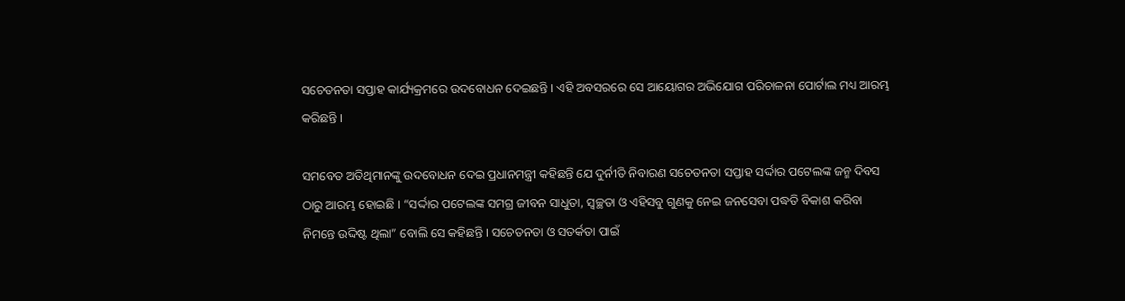ସଚେତନତା ସପ୍ତାହ କାର୍ଯ୍ୟକ୍ରମରେ ଉଦବୋଧନ ଦେଇଛନ୍ତି । ଏହି ଅବସରରେ ସେ ଆୟୋଗର ଅଭିଯୋଗ ପରିଚାଳନା ପୋର୍ଟାଲ ମଧ୍ୟ ଆରମ୍ଭ କରିଛନ୍ତି ।

ସମବେତ ଅତିଥିମାନଙ୍କୁ ଉଦବୋଧନ ଦେଇ ପ୍ରଧାନମନ୍ତ୍ରୀ କହିଛନ୍ତି ଯେ ଦୁର୍ନୀତି ନିବାରଣ ସଚେତନତା ସପ୍ତାହ ସର୍ଦ୍ଦାର ପଟେଲଙ୍କ ଜନ୍ମ ଦିବସ ଠାରୁ ଆରମ୍ଭ ହୋଇଛି । “ସର୍ଦ୍ଦାର ପଟେଲଙ୍କ ସମଗ୍ର ଜୀବନ ସାଧୁତା, ସ୍ୱଚ୍ଛତା ଓ ଏହିସବୁ ଗୁଣକୁ ନେଇ ଜନସେବା ପଦ୍ଧତି ବିକାଶ କରିବା ନିମନ୍ତେ ଉଦ୍ଦିଷ୍ଟ ଥିଲା” ବୋଲି ସେ କହିଛନ୍ତି । ସଚେତନତା ଓ ସତର୍କତା ପାଇଁ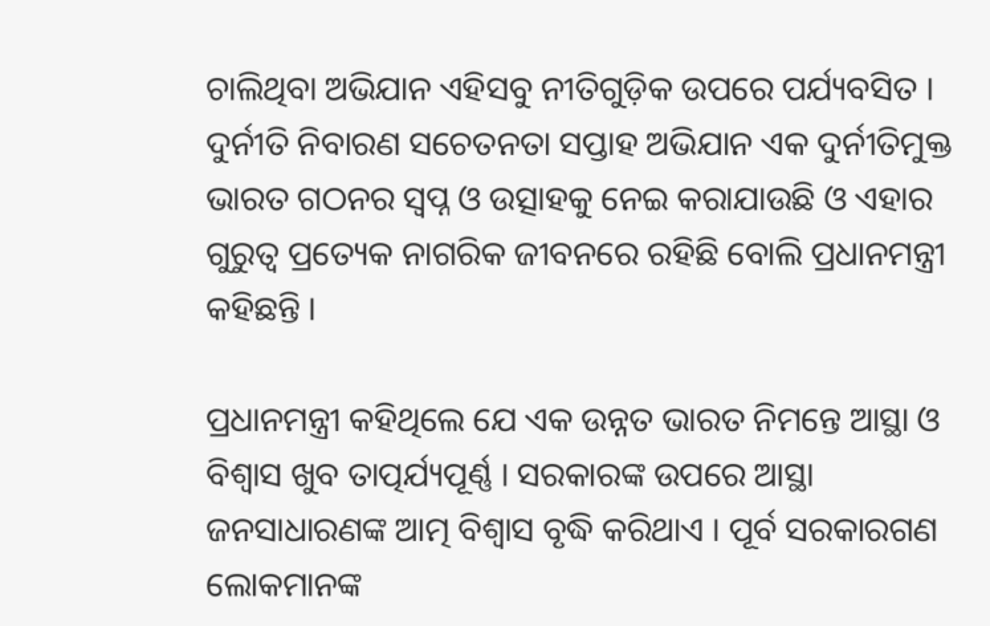ଚାଲିଥିବା ଅଭିଯାନ ଏହିସବୁ ନୀତିଗୁଡ଼ିକ ଉପରେ ପର୍ଯ୍ୟବସିତ । ଦୁର୍ନୀତି ନିବାରଣ ସଚେତନତା ସପ୍ତାହ ଅଭିଯାନ ଏକ ଦୁର୍ନୀତିମୁକ୍ତ ଭାରତ ଗଠନର ସ୍ୱପ୍ନ ଓ ଉତ୍ସାହକୁ ନେଇ କରାଯାଉଛି ଓ ଏହାର ଗୁରୁତ୍ୱ ପ୍ରତ୍ୟେକ ନାଗରିକ ଜୀବନରେ ରହିଛି ବୋଲି ପ୍ରଧାନମନ୍ତ୍ରୀ କହିଛନ୍ତି ।

ପ୍ରଧାନମନ୍ତ୍ରୀ କହିଥିଲେ ଯେ ଏକ ଉନ୍ନତ ଭାରତ ନିମନ୍ତେ ଆସ୍ଥା ଓ ବିଶ୍ୱାସ ଖୁବ ତାତ୍ପର୍ଯ୍ୟପୂର୍ଣ୍ଣ । ସରକାରଙ୍କ ଉପରେ ଆସ୍ଥା ଜନସାଧାରଣଙ୍କ ଆତ୍ମ ବିଶ୍ୱାସ ବୃଦ୍ଧି କରିଥାଏ । ପୂର୍ବ ସରକାରଗଣ ଲୋକମାନଙ୍କ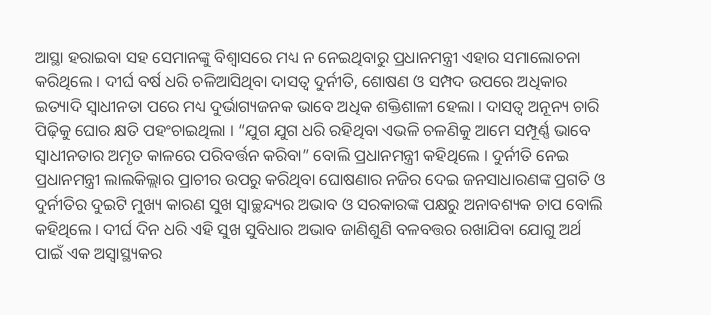ଆସ୍ଥା ହରାଇବା ସହ ସେମାନଙ୍କୁ ବିଶ୍ୱାସରେ ମଧ୍ୟ ନ ନେଇଥିବାରୁ ପ୍ରଧାନମନ୍ତ୍ରୀ ଏହାର ସମାଲୋଚନା କରିଥିଲେ । ଦୀର୍ଘ ବର୍ଷ ଧରି ଚଳିଆସିଥିବା ଦାସତ୍ୱ ଦୁର୍ନୀତି, ଶୋଷଣ ଓ ସମ୍ପଦ ଉପରେ ଅଧିକାର ଇତ୍ୟାଦି ସ୍ୱାଧୀନତା ପରେ ମଧ୍ୟ ଦୁର୍ଭାଗ୍ୟଜନକ ଭାବେ ଅଧିକ ଶକ୍ତିଶାଳୀ ହେଲା । ଦାସତ୍ୱ ଅନୂନ୍ୟ ଚାରି ପିଢ଼ିକୁ ଘୋର କ୍ଷତି ପହଂଚାଇଥିଲା । “ଯୁଗ ଯୁଗ ଧରି ରହିଥିବା ଏଭଳି ଚଳଣିକୁ ଆମେ ସମ୍ପୂର୍ଣ୍ଣ ଭାବେ ସ୍ୱାଧୀନତାର ଅମୃତ କାଳରେ ପରିବର୍ତ୍ତନ କରିବା” ବୋଲି ପ୍ରଧାନମନ୍ତ୍ରୀ କହିଥିଲେ । ଦୁର୍ନୀତି ନେଇ ପ୍ରଧାନମନ୍ତ୍ରୀ ଲାଲକିଲ୍ଲାର ପ୍ରାଚୀର ଉପରୁ କରିଥିବା ଘୋଷଣାର ନଜିର ଦେଇ ଜନସାଧାରଣଙ୍କ ପ୍ରଗତି ଓ ଦୁର୍ନୀତିର ଦୁଇଟି ମୁଖ୍ୟ କାରଣ ସୁଖ ସ୍ୱାଚ୍ଛନ୍ଦ୍ୟର ଅଭାବ ଓ ସରକାରଙ୍କ ପକ୍ଷରୁ ଅନାବଶ୍ୟକ ଚାପ ବୋଲି କହିଥିଲେ । ଦୀର୍ଘ ଦିନ ଧରି ଏହି ସୁଖ ସୁବିଧାର ଅଭାବ ଜାଣିଶୁଣି ବଳବତ୍ତର ରଖାଯିବା ଯୋଗୁ ଅର୍ଥ ପାଇଁ ଏକ ଅସ୍ୱାସ୍ଥ୍ୟକର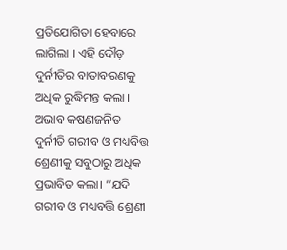ପ୍ରତିଯୋଗିତା ହେବାରେ ଲାଗିଲା । ଏହି ଦୌଡ଼ ଦୁର୍ନୀତିର ବାତାବରଣକୁ ଅଧିକ ରୁଦ୍ଧିମନ୍ତ କଲା । ଅଭାବ କଷଣଜନିତ ଦୁର୍ନୀତି ଗରୀବ ଓ ମଧ୍ୟବିତ୍ତ ଶ୍ରେଣୀକୁ ସବୁଠାରୁ ଅଧିକ ପ୍ରଭାବିତ କଲା। “ଯଦି ଗରୀବ ଓ ମଧ୍ୟବତ୍ତି ଶ୍ରେଣୀ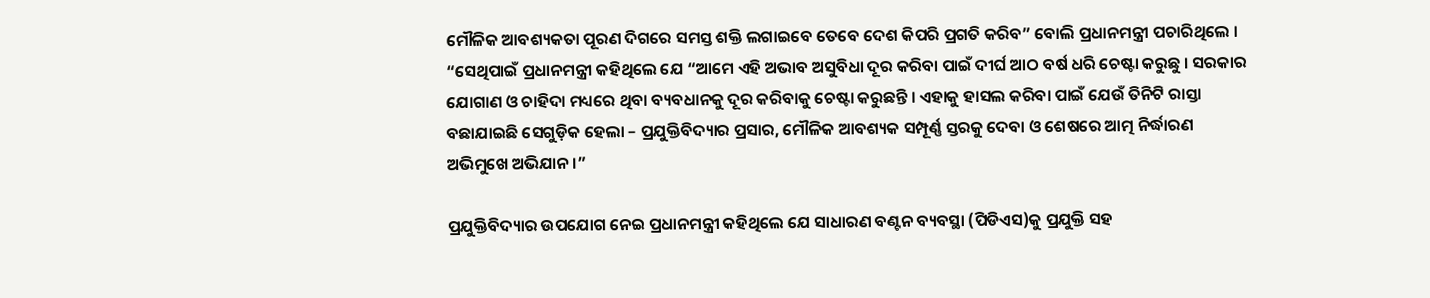ମୌଳିକ ଆବଶ୍ୟକତା ପୂରଣ ଦିଗରେ ସମସ୍ତ ଶକ୍ତି ଲଗାଇବେ ତେବେ ଦେଶ କିପରି ପ୍ରଗତି କରିବ” ବୋଲି ପ୍ରଧାନମନ୍ତ୍ରୀ ପଚାରିଥିଲେ । “ସେଥିପାଇଁ ପ୍ରଧାନମନ୍ତ୍ରୀ କହିଥିଲେ ଯେ “ଆମେ ଏହି ଅଭାବ ଅସୁବିଧା ଦୂର କରିବା ପାଇଁ ଦୀର୍ଘ ଆଠ ବର୍ଷ ଧରି ଚେଷ୍ଟା କରୁଛୁ । ସରକାର ଯୋଗାଣ ଓ ଚାହିଦା ମଧ୍ୟରେ ଥିବା ବ୍ୟବଧାନକୁ ଦୂର କରିବାକୁ ଚେଷ୍ଟା କରୁଛନ୍ତି । ଏହାକୁ ହାସଲ କରିବା ପାଇଁ ଯେଉଁ ତିନିଟି ରାସ୍ତା ବଛାଯାଇଛି ସେଗୁଡ଼ିକ ହେଲା – ପ୍ରଯୁକ୍ତିବିଦ୍ୟାର ପ୍ରସାର, ମୌଳିକ ଆବଶ୍ୟକ ସମ୍ପୂର୍ଣ୍ଣ ସ୍ତରକୁ ଦେବା ଓ ଶେଷରେ ଆତ୍ମ ନିର୍ଦ୍ଧାରଣ ଅଭିମୁଖେ ଅଭିଯାନ ।”

ପ୍ରଯୁକ୍ତିବିଦ୍ୟାର ଉପଯୋଗ ନେଇ ପ୍ରଧାନମନ୍ତ୍ରୀ କହିଥିଲେ ଯେ ସାଧାରଣ ବଣ୍ଟନ ବ୍ୟବସ୍ଥା (ପିଡିଏସ)କୁ ପ୍ରଯୁକ୍ତି ସହ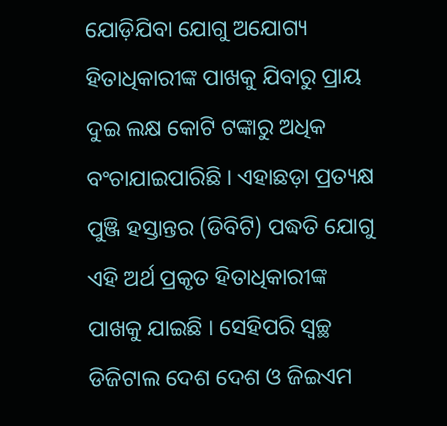ଯୋଡ଼ିଯିବା ଯୋଗୁ ଅଯୋଗ୍ୟ ହିତାଧିକାରୀଙ୍କ ପାଖକୁ ଯିବାରୁ ପ୍ରାୟ ଦୁଇ ଲକ୍ଷ କୋଟି ଟଙ୍କାରୁ ଅଧିକ ବଂଚାଯାଇପାରିଛି । ଏହାଛଡ଼ା ପ୍ରତ୍ୟକ୍ଷ ପୁଞ୍ଜି ହସ୍ତାନ୍ତର (ଡିବିଟି) ପଦ୍ଧତି ଯୋଗୁ ଏହି ଅର୍ଥ ପ୍ରକୃତ ହିତାଧିକାରୀଙ୍କ ପାଖକୁ ଯାଇଛି । ସେହିପରି ସ୍ୱଚ୍ଛ ଡିଜିଟାଲ ଦେଶ ଦେଶ ଓ ଜିଇଏମ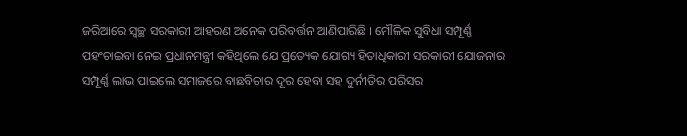ଜରିଆରେ ସ୍ୱଚ୍ଛ ସରକାରୀ ଆହରଣ ଅନେକ ପରିବର୍ତ୍ତନ ଆଣିପାରିଛି । ମୌଳିକ ସୁବିଧା ସମ୍ପୂର୍ଣ୍ଣ ପହଂଚାଇବା ନେଇ ପ୍ରଧାନମନ୍ତ୍ରୀ କହିଥିଲେ ଯେ ପ୍ରତ୍ୟେକ ଯୋଗ୍ୟ ହିତାଧିକାରୀ ସରକାରୀ ଯୋଜନାର ସମ୍ପୂର୍ଣ୍ଣ ଲାଭ ପାଇଲେ ସମାଜରେ ବାଛବିଚାର ଦୂର ହେବା ସହ ଦୁର୍ନୀତିର ପରିସର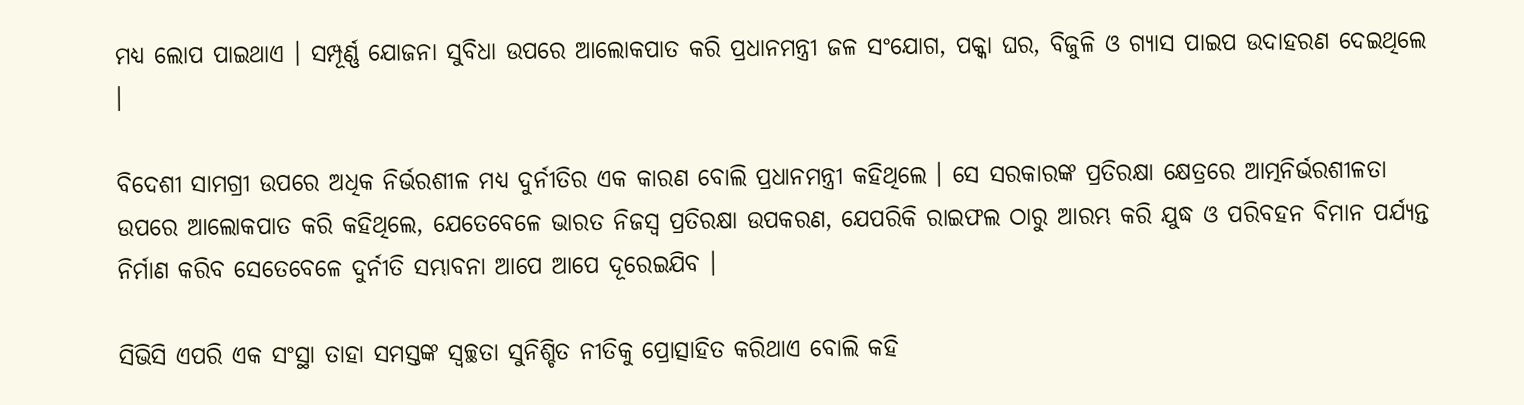ମଧ୍ୟ ଲୋପ ପାଇଥାଏ । ସମ୍ପୂର୍ଣ୍ଣ ଯୋଜନା ସୁବିଧା ଉପରେ ଆଲୋକପାତ କରି ପ୍ରଧାନମନ୍ତ୍ରୀ ଜଳ ସଂଯୋଗ, ପକ୍କା ଘର, ବିଜୁଳି ଓ ଗ୍ୟାସ ପାଇପ ଉଦାହରଣ ଦେଇଥିଲେ ।

ବିଦେଶୀ ସାମଗ୍ରୀ ଉପରେ ଅଧିକ ନିର୍ଭରଶୀଳ ମଧ୍ୟ ଦୁର୍ନୀତିର ଏକ କାରଣ ବୋଲି ପ୍ରଧାନମନ୍ତ୍ରୀ କହିଥିଲେ । ସେ ସରକାରଙ୍କ ପ୍ରତିରକ୍ଷା କ୍ଷେତ୍ରରେ ଆତ୍ମନିର୍ଭରଶୀଳତା ଉପରେ ଆଲୋକପାତ କରି କହିଥିଲେ, ଯେତେବେଳେ ଭାରତ ନିଜସ୍ୱ ପ୍ରତିରକ୍ଷା ଉପକରଣ, ଯେପରିକି ରାଇଫଲ ଠାରୁ ଆରମ୍ଭ କରି ଯୁଦ୍ଧ ଓ ପରିବହନ ବିମାନ ପର୍ଯ୍ୟନ୍ତ ନିର୍ମାଣ କରିବ ସେତେବେଳେ ଦୁର୍ନୀତି ସମ୍ଭାବନା ଆପେ ଆପେ ଦୂରେଇଯିବ ।

ସିଭିସି ଏପରି ଏକ ସଂସ୍ଥା ତାହା ସମସ୍ତଙ୍କ ସ୍ୱଚ୍ଛତା ସୁନିଶ୍ଚିତ ନୀତିକୁ ପ୍ରୋତ୍ସାହିତ କରିଥାଏ ବୋଲି କହି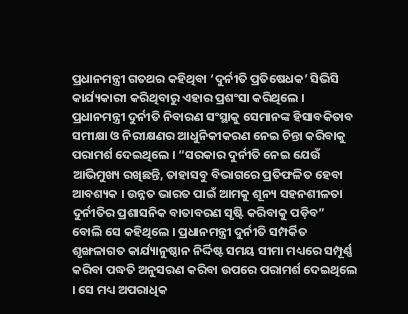ପ୍ରଧାନମନ୍ତ୍ରୀ ଗତଥର କହିଥିବା ‘ଦୁର୍ନୀତି ପ୍ରତିଷେଧକ’ ସିଭିସି କାର୍ଯ୍ୟକାରୀ କରିଥିବାରୁ ଏହାର ପ୍ରଶଂସା କରିଥିଲେ । ପ୍ରଧାନମନ୍ତ୍ରୀ ଦୁର୍ନୀତି ନିବାରଣ ସଂସ୍ଥାକୁ ସେମାନଙ୍କ ହିସାବକିତାବ ସମୀକ୍ଷା ଓ ନିରୀକ୍ଷଣର ଆଧୁନିକୀକରଣ ନେଇ ଚିନ୍ତା କରିବାକୁ ପରାମର୍ଶ ଦେଇଥିଲେ । “ସରକାର ଦୁର୍ନୀତି ନେଇ ଯେଉଁ ଆଭିମୁଖ୍ୟ ରଖିଛନ୍ତି, ତାହାସବୁ ବିଭାଗରେ ପ୍ରତିଫଳିତ ହେବା ଆବଶ୍ୟକ । ଉନ୍ନତ ଭାରତ ପାଇଁ ଆମକୁ ଶୂନ୍ୟ ସହନଶୀଳତା ଦୁର୍ନୀତିର ପ୍ରଶାସନିକ ବାତାବରଣ ସୃଷ୍ଟି କରିବାକୁ ପଡ଼ିବ” ବୋଲି ସେ କହିଥିଲେ । ପ୍ରଧାନମନ୍ତ୍ରୀ ଦୁର୍ନୀତି ସମ୍ପର୍କିତ ଶୃଙ୍ଖଳାଗତ କାର୍ଯ୍ୟାନୁଷ୍ଠାନ ନିର୍ଦ୍ଦିଷ୍ଟ ସମୟ ସୀମା ମଧ୍ୟରେ ସମ୍ପୂର୍ଣ୍ଣ କରିବା ପଦ୍ଧତି ଅନୁସରଣ କରିବା ଉପରେ ପରାମର୍ଶ ଦେଇଥିଲେ । ସେ ମଧ୍ୟ ଅପରାଧିକ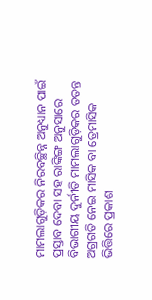ମାମଲାଗୁଡ଼ିକର ନିରବଚ୍ଛିନ୍ନ ଅନୁଧ୍ୟାନ ପାଇଁ ପ୍ରସ୍ତାବ ଦେବା ସହ ରାଙ୍କିଙ୍ଗ ଅନୁସାରେ ବିଭାଗୀୟ ଦୁର୍ନୀତି ମାମଲାଗୁଡ଼ିକର ତତନ୍ତ ଅଗ୍ରଗତି ନେଇ ମାସିକ ବା ତ୍ରେମାସିକ ଭିତ୍ତିରେ ପ୍ରକାଶ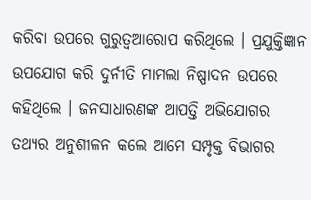କରିବା ଉପରେ ଗୁରୁତ୍ୱଆରୋପ କରିଥିଲେ । ପ୍ରଯୁକ୍ତିଜ୍ଞାନ ଉପଯୋଗ କରି ଦୁର୍ନୀତି ମାମଲା ନିଷ୍ପାଦନ ଉପରେ କହିଥିଲେ । ଜନସାଧାରଣଙ୍କ ଆପତ୍ତି ଅଭିଯୋଗର ତଥ୍ୟର ଅନୁଶୀଳନ କଲେ ଆମେ ସମ୍ପୃକ୍ତ ବିଭାଗର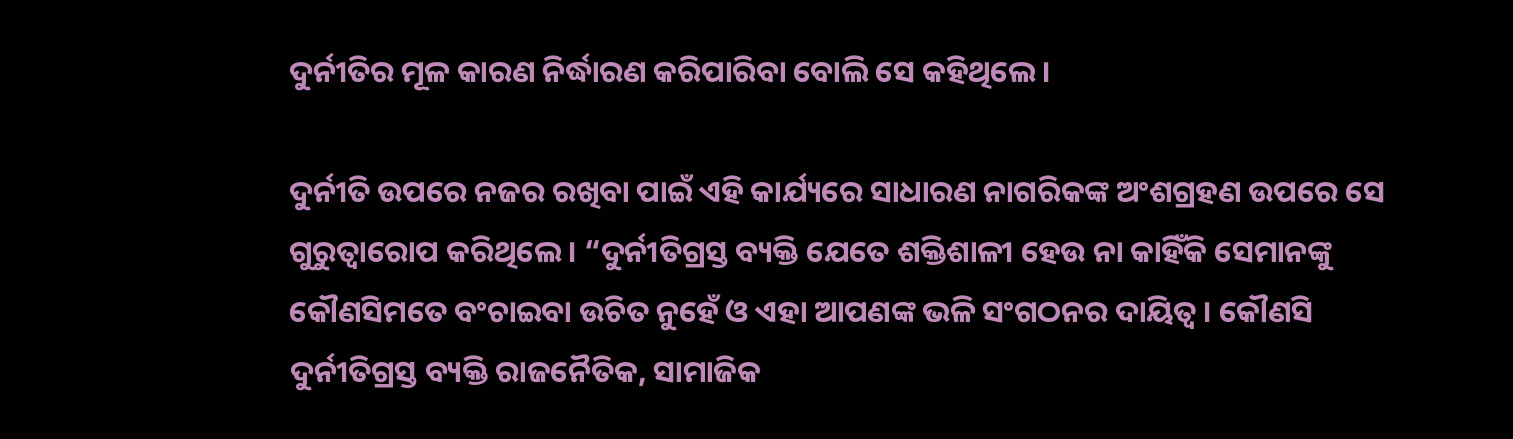ଦୁର୍ନୀତିର ମୂଳ କାରଣ ନିର୍ଦ୍ଧାରଣ କରିପାରିବା ବୋଲି ସେ କହିଥିଲେ ।

ଦୁର୍ନୀତି ଉପରେ ନଜର ରଖିବା ପାଇଁ ଏହି କାର୍ଯ୍ୟରେ ସାଧାରଣ ନାଗରିକଙ୍କ ଅଂଶଗ୍ରହଣ ଉପରେ ସେ ଗୁରୁତ୍ୱାରୋପ କରିଥିଲେ । “ଦୁର୍ନୀତିଗ୍ରସ୍ତ ବ୍ୟକ୍ତି ଯେତେ ଶକ୍ତିଶାଳୀ ହେଉ ନା କାହିଁକି ସେମାନଙ୍କୁ କୌଣସିମତେ ବଂଚାଇବା ଉଚିତ ନୁହେଁ ଓ ଏହା ଆପଣଙ୍କ ଭଳି ସଂଗଠନର ଦାୟିତ୍ୱ । କୌଣସି ଦୁର୍ନୀତିଗ୍ରସ୍ତ ବ୍ୟକ୍ତି ରାଜନୈତିକ, ସାମାଜିକ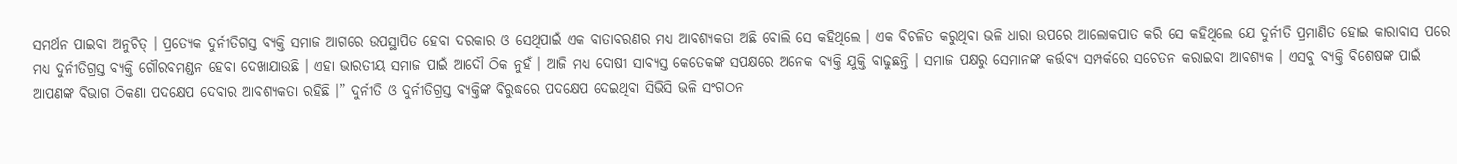ସମର୍ଥନ ପାଇବା ଅନୁଚିତ୍ । ପ୍ରତ୍ୟେକ ଦୁର୍ନୀତିଗସ୍ତ ବ୍ୟକ୍ତି ସମାଜ ଆଗରେ ଉପସ୍ଥାପିତ ହେବା ଦରକାର ଓ ସେଥିପାଇଁ ଏକ ବାତାବରଣର ମଧ୍ୟ ଆବଶ୍ୟକତା ଅଛି ବୋଲି ସେ କହିଥିଲେ । ଏକ ବିଚଳିତ କରୁଥିବା ଭଳି ଧାରା ଉପରେ ଆଲୋକପାତ କରି ସେ କହିଥିଲେ ଯେ ଦୁର୍ନୀତି ପ୍ରମାଣିତ ହୋଇ କାରାବାସ ପରେ ମଧ୍ୟ ଦୁର୍ନୀତିଗ୍ରସ୍ତ ବ୍ୟକ୍ତି ଗୌରବମଣ୍ଡନ ହେବା ଦେଖାଯାଉଛି । ଏହା ଭାରତୀୟ ସମାଜ ପାଇଁ ଆଦୌ ଠିକ ନୁହଁ । ଆଜି ମଧ୍ୟ ଦୋଷୀ ସାବ୍ୟସ୍ତ କେତେକଙ୍କ ସପକ୍ଷରେ ଅନେକ ବ୍ୟକ୍ତି ଯୁକ୍ତି ବାଢୁଛନ୍ତି । ସମାଜ ପକ୍ଷରୁ ସେମାନଙ୍କ କର୍ତ୍ତବ୍ୟ ସମ୍ପର୍କରେ ସଚେତନ କରାଇବା ଆବଶ୍ୟକ । ଏସବୁ ବ୍ୟକ୍ତି ବିଶେଷଙ୍କ ପାଇଁ ଆପଣଙ୍କ ବିଭାଗ ଠିକଣା ପଦକ୍ଷେପ ଦେବାର ଆବଶ୍ୟକତା ରହିଛି ।” ଦୁର୍ନୀତି ଓ ଦୁର୍ନୀତିଗ୍ରସ୍ତ ବ୍ୟକ୍ତିଙ୍କ ବିରୁଦ୍ଧରେ ପଦକ୍ଷେପ ଦେଇଥିବା ସିଭିସି ଭଳି ସଂଗଠନ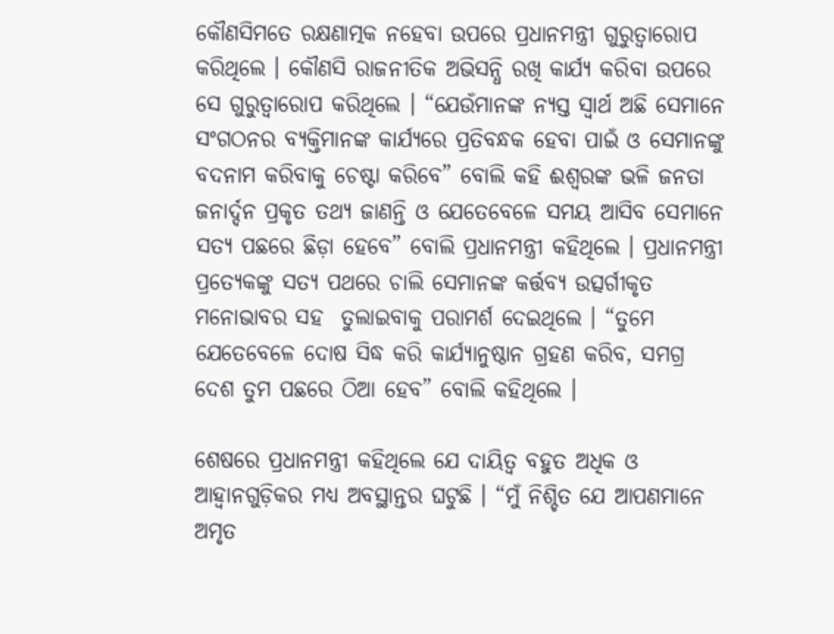କୌଣସିମତେ ରକ୍ଷଣାତ୍ମକ ନହେବା ଉପରେ ପ୍ରଧାନମନ୍ତ୍ରୀ ଗୁରୁତ୍ୱାରୋପ କରିଥିଲେ । କୌଣସି ରାଜନୀତିକ ଅଭିସନ୍ଧି ରଖି କାର୍ଯ୍ୟ କରିବା ଉପରେ ସେ ଗୁରୁତ୍ୱାରୋପ କରିଥିଲେ । “ଯେଉଁମାନଙ୍କ ନ୍ୟସ୍ତ ସ୍ୱାର୍ଥ ଅଛି ସେମାନେ ସଂଗଠନର ବ୍ୟକ୍ତିମାନଙ୍କ କାର୍ଯ୍ୟରେ ପ୍ରତିବନ୍ଧକ ହେବା ପାଇଁ ଓ ସେମାନଙ୍କୁ ବଦନାମ କରିବାକୁ ଚେଷ୍ଟା କରିବେ” ବୋଲି କହି ଈଶ୍ୱରଙ୍କ ଭଳି ଜନତା ଜନାର୍ଦ୍ଦନ ପ୍ରକୃତ ତଥ୍ୟ ଜାଣନ୍ତି ଓ ଯେତେବେଳେ ସମୟ ଆସିବ ସେମାନେ ସତ୍ୟ ପଛରେ ଛିଡ଼ା ହେବେ” ବୋଲି ପ୍ରଧାନମନ୍ତ୍ରୀ କହିଥିଲେ । ପ୍ରଧାନମନ୍ତ୍ରୀ ପ୍ରତ୍ୟେକଙ୍କୁ ସତ୍ୟ ପଥରେ ଚାଲି ସେମାନଙ୍କ କର୍ତ୍ତବ୍ୟ ଉତ୍ସର୍ଗୀକୃତ ମନୋଭାବର ସହ  ତୁଲାଇବାକୁ ପରାମର୍ଶ ଦେଇଥିଲେ । “ତୁମେ ଯେତେବେଳେ ଦୋଷ ସିଦ୍ଧ କରି କାର୍ଯ୍ୟାନୁଷ୍ଠାନ ଗ୍ରହଣ କରିବ, ସମଗ୍ର ଦେଶ ତୁମ ପଛରେ ଠିଆ ହେବ” ବୋଲି କହିଥିଲେ ।

ଶେଷରେ ପ୍ରଧାନମନ୍ତ୍ରୀ କହିଥିଲେ ଯେ ଦାୟିତ୍ୱ ବହୁତ ଅଧିକ ଓ ଆହ୍ୱାନଗୁଡ଼ିକର ମଧ୍ୟ ଅବସ୍ଥାନ୍ତର ଘଟୁଛି । “ମୁଁ ନିଶ୍ଚିତ ଯେ ଆପଣମାନେ ଅମୃତ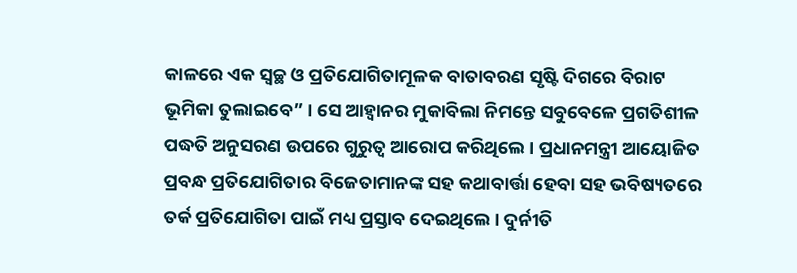କାଳରେ ଏକ ସ୍ୱଚ୍ଛ ଓ ପ୍ରତିଯୋଗିତାମୂଳକ ବାତାବରଣ ସୃଷ୍ଟି ଦିଗରେ ବିରାଟ ଭୂମିକା ତୁଲାଇବେ” । ସେ ଆହ୍ୱାନର ମୁକାବିଲା ନିମନ୍ତେ ସବୁବେଳେ ପ୍ରଗତିଶୀଳ ପଦ୍ଧତି ଅନୁସରଣ ଉପରେ ଗୁରୁତ୍ୱ ଆରୋପ କରିଥିଲେ । ପ୍ରଧାନମନ୍ତ୍ରୀ ଆୟୋଜିତ ପ୍ରବନ୍ଧ ପ୍ରତିଯୋଗିତାର ବିଜେତାମାନଙ୍କ ସହ କଥାବାର୍ତ୍ତା ହେବା ସହ ଭବିଷ୍ୟତରେ ତର୍କ ପ୍ରତିଯୋଗିତା ପାଇଁ ମଧ୍ୟ ପ୍ରସ୍ତାବ ଦେଇଥିଲେ । ଦୁର୍ନୀତି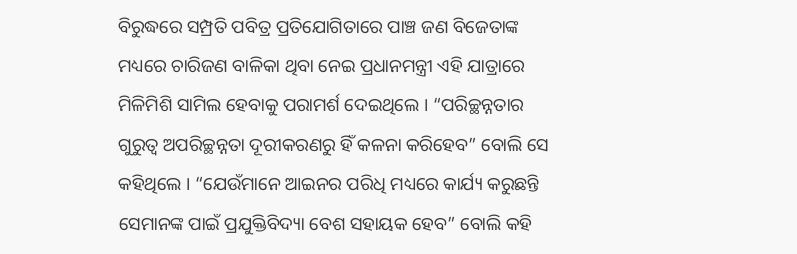ବିରୁଦ୍ଧରେ ସମ୍ପ୍ରତି ପବିତ୍ର ପ୍ରତିଯୋଗିତାରେ ପାଞ୍ଚ ଜଣ ବିଜେତାଙ୍କ ମଧ୍ୟରେ ଚାରିଜଣ ବାଳିକା ଥିବା ନେଇ ପ୍ରଧାନମନ୍ତ୍ରୀ ଏହି ଯାତ୍ରାରେ ମିଳିମିଶି ସାମିଲ ହେବାକୁ ପରାମର୍ଶ ଦେଇଥିଲେ । “ପରିଚ୍ଛନ୍ନତାର ଗୁରୁତ୍ୱ ଅପରିଚ୍ଛନ୍ନତା ଦୂରୀକରଣରୁ ହିଁ କଳନା କରିହେବ” ବୋଲି ସେ କହିଥିଲେ । “ଯେଉଁମାନେ ଆଇନର ପରିଧି ମଧ୍ୟରେ କାର୍ଯ୍ୟ କରୁଛନ୍ତି ସେମାନଙ୍କ ପାଇଁ ପ୍ରଯୁକ୍ତିବିଦ୍ୟା ବେଶ ସହାୟକ ହେବ” ବୋଲି କହି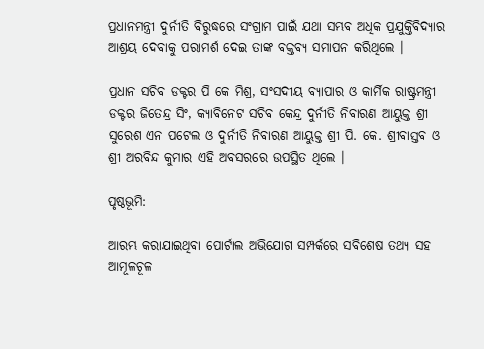ପ୍ରଧାନମନ୍ତ୍ରୀ ଦୁର୍ନୀତି ବିରୁଦ୍ଧରେ ସଂଗ୍ରାମ ପାଇଁ ଯଥା ସମ୍ଭବ ଅଧିକ ପ୍ରଯୁକ୍ତିବିଦ୍ୟାର ଆଶ୍ରୟ ଦେବାକୁ ପରାମର୍ଶ ଦେଇ ତାଙ୍କ ବକ୍ତବ୍ୟ ସମାପନ କରିଥିଲେ ।

ପ୍ରଧାନ ସଚିବ ଡକ୍ଟର ପି କେ ମିଶ୍ର, ସଂସଦୀୟ ବ୍ୟାପାର ଓ କାର୍ମିକ ରାଷ୍ଟ୍ରମନ୍ତ୍ରୀ ଡକ୍ଟର ଜିତେନ୍ଦ୍ର ସିଂ, କ୍ୟାବିନେଟ ସଚିବ କେନ୍ଦ୍ର ଦୁର୍ନୀତି ନିବାରଣ ଆୟୁକ୍ତ ଶ୍ରୀ ସୁରେଶ ଏନ ପଟେଲ ଓ ଦୁର୍ନୀତି ନିବାରଣ ଆୟୁକ୍ତ ଶ୍ରୀ ପି. କେ. ଶ୍ରୀବାସ୍ତବ ଓ ଶ୍ରୀ ଅରବିନ୍ଦ କୁମାର ଏହି ଅବସରରେ ଉପସ୍ଥିତ ଥିଲେ ।

ପୃଷ୍ଠଭୂମି:

ଆରମ୍ଭ କରାଯାଇଥିବା ପୋର୍ଟାଲ ଅଭିଯୋଗ ସମ୍ପର୍କରେ ସବିଶେଷ ତଥ୍ୟ ସହ ଆମୂଳଚୂଳ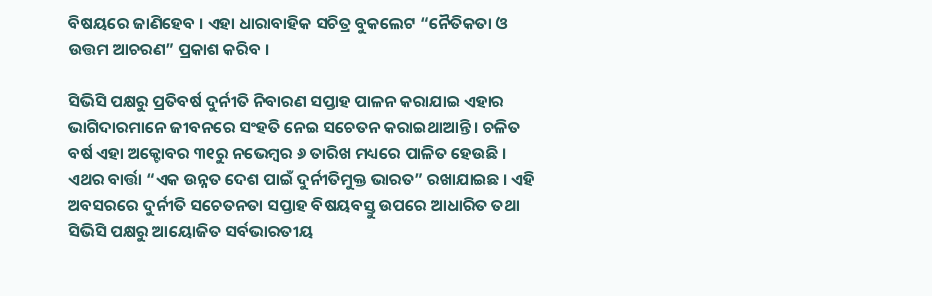ବିଷୟରେ ଜାଣିହେବ । ଏହା ଧାରାବାହିକ ସଚିତ୍ର ବୁକଲେଟ “ନୈତିକତା ଓ ଉତ୍ତମ ଆଚରଣ” ପ୍ରକାଶ କରିବ ।

ସିଭିସି ପକ୍ଷରୁ ପ୍ରତିବର୍ଷ ଦୁର୍ନୀତି ନିବାରଣ ସପ୍ତାହ ପାଳନ କରାଯାଇ ଏହାର ଭାଗିଦାରମାନେ ଜୀବନରେ ସଂହତି ନେଇ ସଚେତନ କରାଇଥାଆନ୍ତି । ଚଳିତ ବର୍ଷ ଏହା ଅକ୍ଟୋବର ୩୧ରୁ ନଭେମ୍ବର ୬ ତାରିଖ ମଧ୍ୟରେ ପାଳିତ ହେଉଛି । ଏଥର ବାର୍ତ୍ତା “ଏକ ଉନ୍ନତ ଦେଶ ପାଇଁ ଦୁର୍ନୀତିମୁକ୍ତ ଭାରତ” ରଖାଯାଇଛ । ଏହି ଅବସରରେ ଦୁର୍ନୀତି ସଚେତନତା ସପ୍ତାହ ବିଷୟବସ୍ତୁ ଉପରେ ଆଧାରିତ ତଥା ସିଭିସି ପକ୍ଷରୁ ଆୟୋଜିତ ସର୍ବଭାରତୀୟ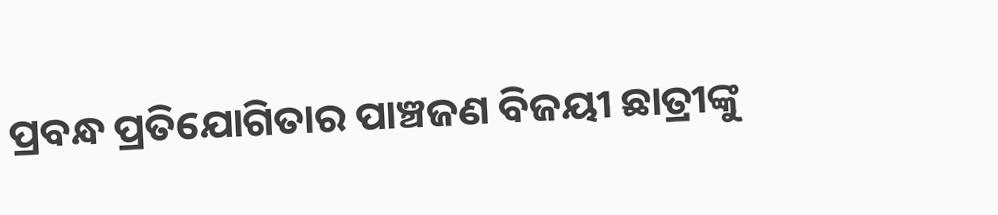ପ୍ରବନ୍ଧ ପ୍ରତିଯୋଗିତାର ପାଞ୍ଚଜଣ ବିଜୟୀ ଛାତ୍ରୀଙ୍କୁ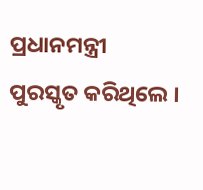ପ୍ରଧାନମନ୍ତ୍ରୀ ପୁରସ୍କୃତ କରିଥିଲେ ।